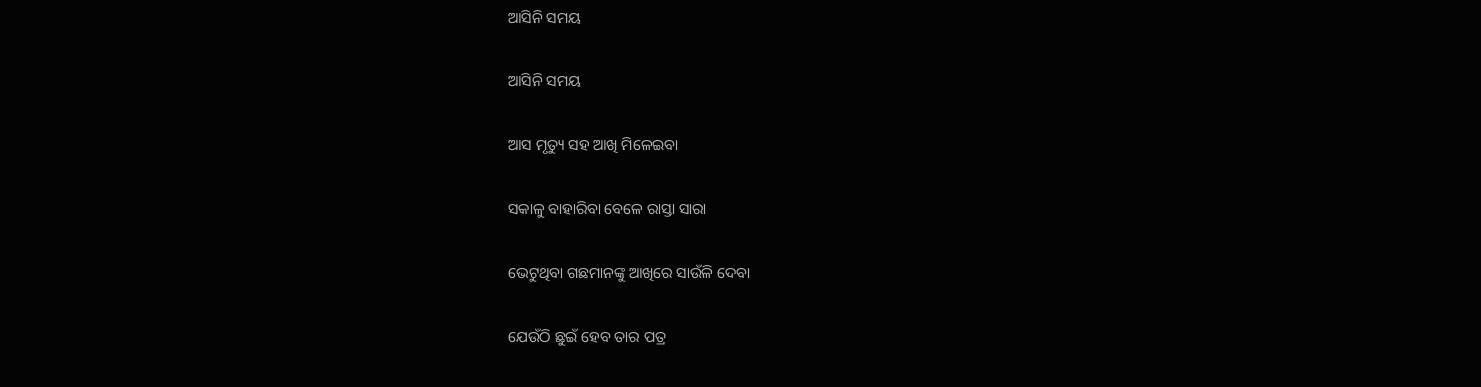ଆସିନି ସମୟ

ଆସିନି ସମୟ

ଆସ ମୃତ୍ୟୁ ସହ ଆଖି ମିଳେଇବା

ସକାଳୁ ବାହାରିବା ବେଳେ ରାସ୍ତା ସାରା

ଭେଟୁଥିବା ଗଛମାନଙ୍କୁ ଆଖିରେ ସାଉଁଳି ଦେବା

ଯେଉଁଠି ଛୁଇଁ ହେବ ତାର ପତ୍ର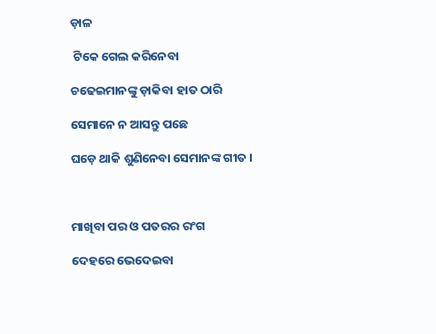ଡ଼ାଳ

 ଟିକେ ଗେଲ କରିନେବା

ଚଢେଇମାନଙ୍କୁ ଡ଼ାକିବା ହାତ ଠାରି

ସେମାନେ ନ ଆସନ୍ତୁ ପଛେ

ଘଡ଼େ ଥାକି ଶୁଣିନେବା ସେମାନଙ୍କ ଗୀତ ।



ମାଖିବା ପର ଓ ପତରର ରଂଗ

ଦେହରେ ଭେଦେଇବା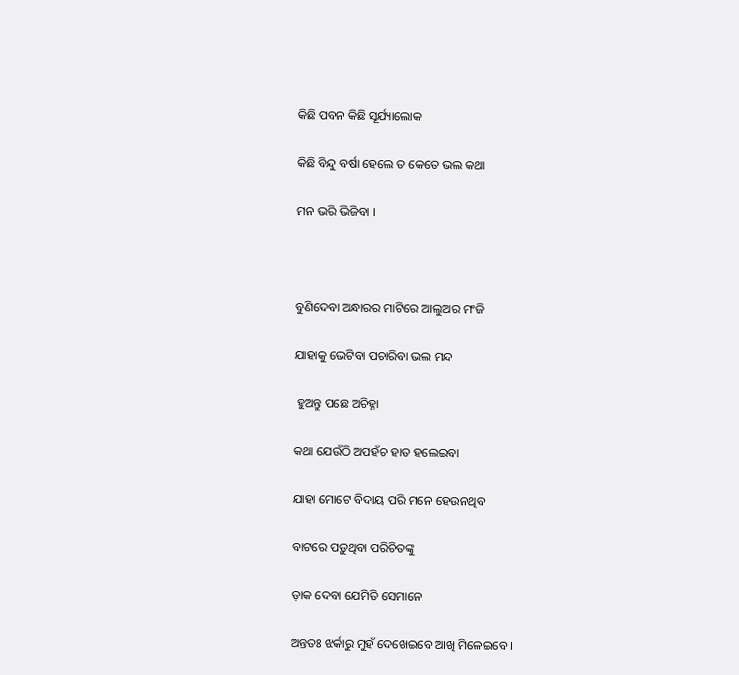କିଛି ପବନ କିଛି ସୂର୍ଯ୍ୟାଲୋକ

କିଛି ବିନ୍ଦୁ ବର୍ଷା ହେଲେ ତ କେତେ ଭଲ କଥା

ମନ ଭରି ଭିଜିବା ।



ବୁଣିଦେବା ଅନ୍ଧାରର ମାଟିରେ ଆଲୁଅର ମଂଜି

ଯାହାକୁ ଭେଟିବା ପଚାରିବା ଭଲ ମନ୍ଦ

 ହୁଅନ୍ତୁ ପଛେ ଅଚିହ୍ନା

କଥା ଯେଉଁଠି ଅପହଁଚ ହାତ ହଲେଇବା

ଯାହା ମୋଟେ ବିଦାୟ ପରି ମନେ ହେଉନଥିବ

ବାଟରେ ପଡ଼ୁଥିବା ପରିଚିତଙ୍କୁ

ଡ଼ାକ ଦେବା ଯେମିତି ସେମାନେ

ଅନ୍ତତଃ ଝର୍କାରୁ ମୁହଁ ଦେଖେଇବେ ଆଖି ମିଳେଇବେ ।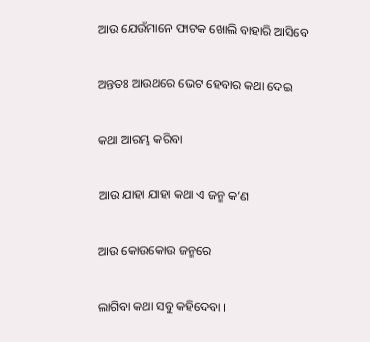ଆଉ ଯେଉଁମାନେ ଫାଟକ ଖୋଲି ବାହାରି ଆସିବେ

ଅନ୍ତତଃ ଆଉଥରେ ଭେଟ ହେବାର କଥା ଦେଇ

କଥା ଆରମ୍ଭ କରିବା

ଆଉ ଯାହା ଯାହା କଥା ଏ ଜନ୍ମ କ’ଣ

ଆଉ କୋଉକୋଉ ଜନ୍ମରେ

ଲାଗିବା କଥା ସବୁ କହିଦେବା ।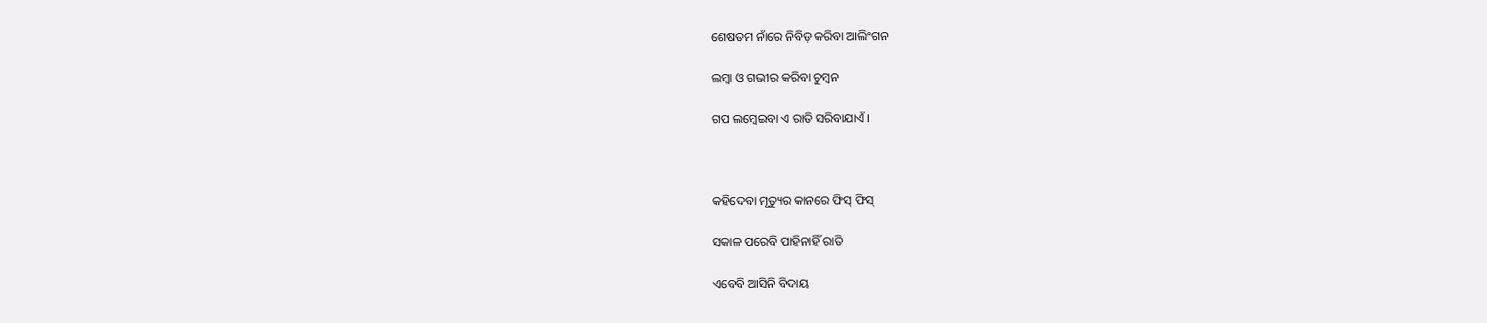ଶେଷତମ ନାଁରେ ନିବିଡ଼ କରିବା ଆଲିଂଗନ

ଲମ୍ବା ଓ ଗଭୀର କରିବା ଚୁମ୍ବନ

ଗପ ଲମ୍ବେଇବା ଏ ରାତି ସରିବାଯାଏଁ ।



କହିଦେବା ମୃତ୍ୟୁର କାନରେ ଫିସ୍ ଫିସ୍‌

ସକାଳ ପରେବି ପାହିନାହିଁ ରାତି

ଏବେବି ଆସିନି ବିଦାୟ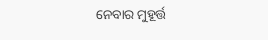ନେବାର ମୁହୂର୍ତ୍ତ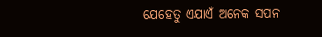ଯେହେତୁ ଏଯାଏଁ ଅନେକ ସପନ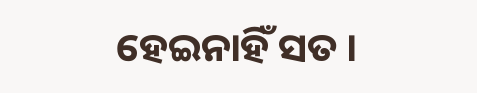ହେଇନାହିଁ ସତ ।